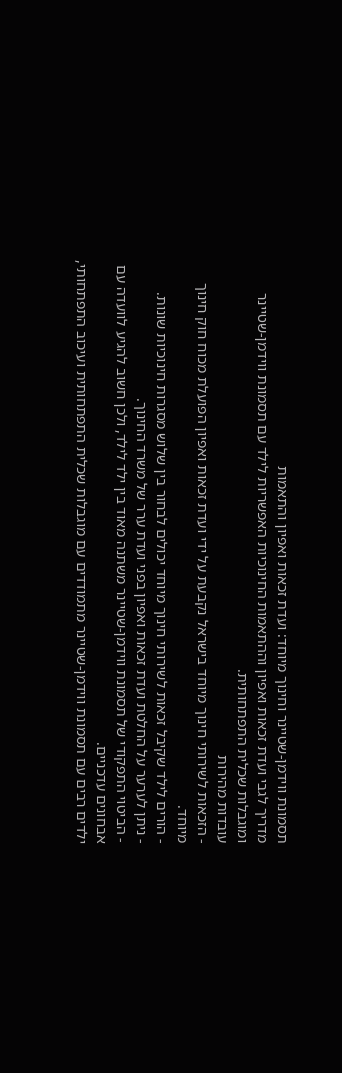תסמונת ווידמן-שטיינר וחינוך מיוחד: ועדת זכאות ואפיון והתאמות
מדריך לגבי ועדת זכאות ואפיון וההתאמות החינוכיות האפשריות לילד עם תסמונת ווידמן-שטיינר ומוגבלות שכלית התפתחותית.
עובדות מהירות
- הזכאות לשירותי חינוך מיוחד בישראל נקבעת על ידי ועדת זכאות ואפיון הפועלת מכוח חוק חינוך מיוחד.
- הורים לילד שקיבל זכאות לשירותי חינוך מיוחד יכולים לבחור בין שלוש מסגרות חינוכיות שונות.
- ניתן לערער על החלטת ועדת זכאות ואפיון בפני ועדת ערר של משרד החינוך.
- הביטוי התפקודי של תסמונת ווידמן-שטיינר משתנה מאוד בין ילד לילד, ולכן חשוב להגיע לוועדה עם אבחונים עדכניים.
ילדים רבים עם תסמונת ווידמן-שטיינר מתמודדים עם מוגבלות שכלית התפתחותית ועיכוב התפתחותי,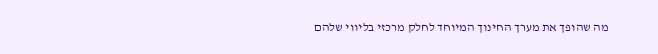מה שהופך את מערך החינוך המיוחד לחלק מרכזי בליווי שלהם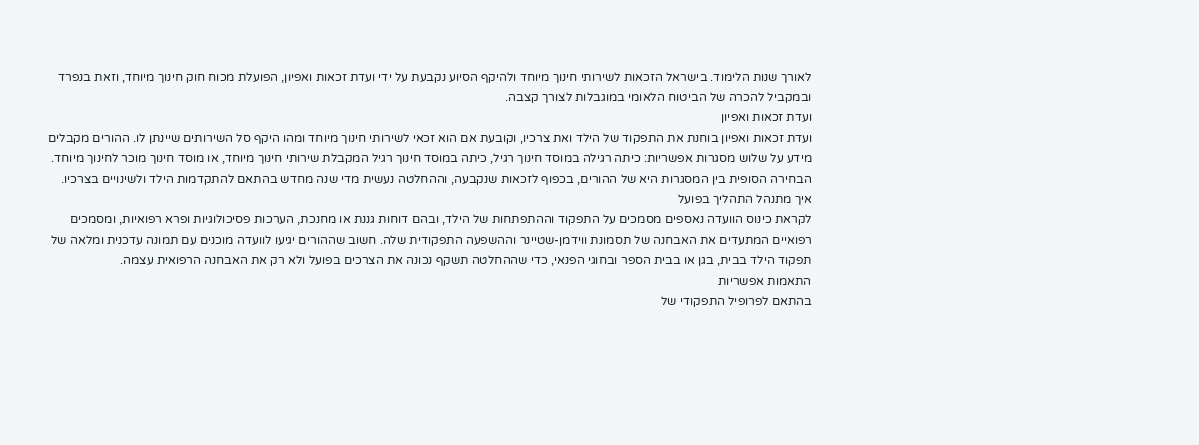לאורך שנות הלימוד. בישראל הזכאות לשירותי חינוך מיוחד ולהיקף הסיוע נקבעת על ידי ועדת זכאות ואפיון, הפועלת מכוח חוק חינוך מיוחד, וזאת בנפרד ובמקביל להכרה של הביטוח הלאומי במוגבלות לצורך קצבה.
ועדת זכאות ואפיון
ועדת זכאות ואפיון בוחנת את התפקוד של הילד ואת צרכיו, וקובעת אם הוא זכאי לשירותי חינוך מיוחד ומהו היקף סל השירותים שיינתן לו. ההורים מקבלים מידע על שלוש מסגרות אפשריות: כיתה רגילה במוסד חינוך רגיל, כיתה במוסד חינוך רגיל המקבלת שירותי חינוך מיוחד, או מוסד חינוך מוכר לחינוך מיוחד. הבחירה הסופית בין המסגרות היא של ההורים, בכפוף לזכאות שנקבעה, וההחלטה נעשית מדי שנה מחדש בהתאם להתקדמות הילד ולשינויים בצרכיו.
איך מתנהל התהליך בפועל
לקראת כינוס הוועדה נאספים מסמכים על התפקוד וההתפתחות של הילד, ובהם דוחות גננת או מחנכת, הערכות פסיכולוגיות ופרא רפואיות, ומסמכים רפואיים המתעדים את האבחנה של תסמונת ווידמן-שטיינר וההשפעה התפקודית שלה. חשוב שההורים יגיעו לוועדה מוכנים עם תמונה עדכנית ומלאה של תפקוד הילד בבית, בגן או בבית הספר ובחוגי הפנאי, כדי שההחלטה תשקף נכונה את הצרכים בפועל ולא רק את האבחנה הרפואית עצמה.
התאמות אפשריות
בהתאם לפרופיל התפקודי של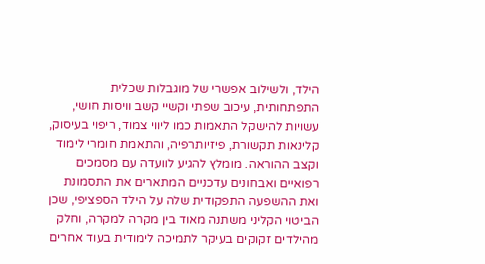הילד, ולשילוב אפשרי של מוגבלות שכלית התפתחותית, עיכוב שפתי וקשיי קשב וויסות חושי, עשויות להישקל התאמות כמו ליווי צמוד, ריפוי בעיסוק, קלינאות תקשורת, פיזיותרפיה, והתאמת חומרי לימוד וקצב ההוראה. מומלץ להגיע לוועדה עם מסמכים רפואיים ואבחונים עדכניים המתארים את התסמונת ואת ההשפעה התפקודית שלה על הילד הספציפי, שכן הביטוי הקליני משתנה מאוד בין מקרה למקרה, וחלק מהילדים זקוקים בעיקר לתמיכה לימודית בעוד אחרים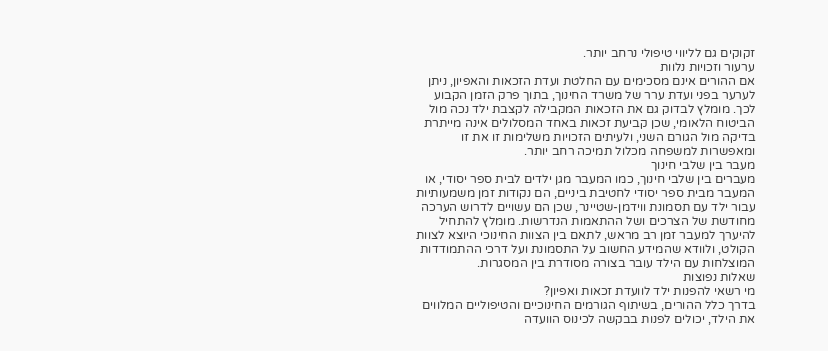זקוקים גם לליווי טיפולי נרחב יותר.
ערעור וזכויות נלוות
אם ההורים אינם מסכימים עם החלטת ועדת הזכאות והאפיון, ניתן לערער בפני ועדת ערר של משרד החינוך, בתוך פרק הזמן הקבוע לכך. מומלץ לבדוק גם את הזכאות המקבילה לקצבת ילד נכה מול הביטוח הלאומי, שכן קביעת זכאות באחד המסלולים אינה מייתרת בדיקה מול הגורם השני, ולעיתים הזכויות משלימות זו את זו ומאפשרות למשפחה מכלול תמיכה רחב יותר.
מעבר בין שלבי חינוך
מעברים בין שלבי חינוך, כמו המעבר מגן ילדים לבית ספר יסודי, או המעבר מבית ספר יסודי לחטיבת ביניים, הם נקודות זמן משמעותיות עבור ילד עם תסמונת ווידמן-שטיינר, שכן הם עשויים לדרוש הערכה מחודשת של הצרכים ושל ההתאמות הנדרשות. מומלץ להתחיל להיערך למעבר זמן רב מראש, לתאם בין הצוות החינוכי היוצא לצוות הקולט, ולוודא שהמידע החשוב על התסמונת ועל דרכי ההתמודדות המוצלחות עם הילד עובר בצורה מסודרת בין המסגרות.
שאלות נפוצות
מי רשאי להפנות ילד לוועדת זכאות ואפיון?
בדרך כלל ההורים, בשיתוף הגורמים החינוכיים והטיפוליים המלווים את הילד, יכולים לפנות בבקשה לכינוס הוועדה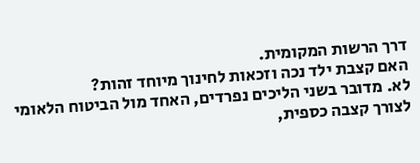דרך הרשות המקומית.
האם קצבת ילד נכה וזכאות לחינוך מיוחד זהות?
לא. מדובר בשני הליכים נפרדים, האחד מול הביטוח הלאומי לצורך קצבה כספית,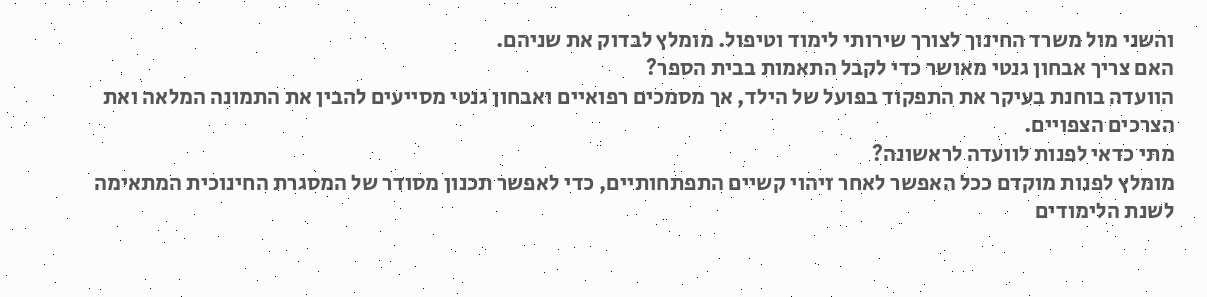והשני מול משרד החינוך לצורך שירותי לימוד וטיפול. מומלץ לבדוק את שניהם.
האם צריך אבחון גנטי מאושר כדי לקבל התאמות בבית הספר?
הוועדה בוחנת בעיקר את התפקוד בפועל של הילד, אך מסמכים רפואיים ואבחון גנטי מסייעים להבין את התמונה המלאה ואת הצרכים הצפויים.
מתי כדאי לפנות לוועדה לראשונה?
מומלץ לפנות מוקדם ככל האפשר לאחר זיהוי קשיים התפתחותיים, כדי לאפשר תכנון מסודר של המסגרת החינוכית המתאימה לשנת הלימודים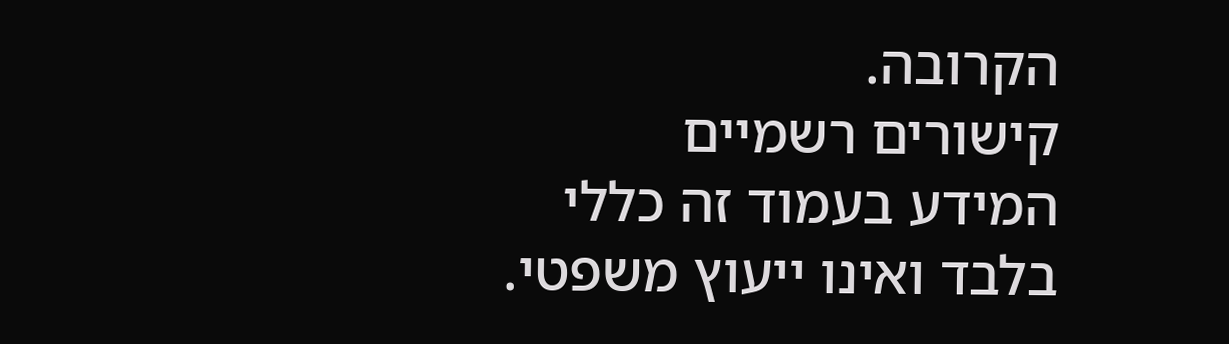הקרובה.
קישורים רשמיים
המידע בעמוד זה כללי בלבד ואינו ייעוץ משפטי.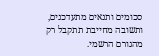סכומים ותנאים מתעדכנים, ותשובה מחייבת תתקבל רק מהגורם הרשמי.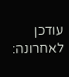עודכן לאחרונה: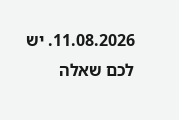11.08.2026. יש לכם שאלה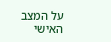על המצב האישי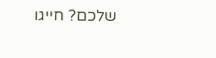שלכם? חייגו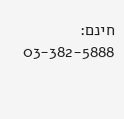חינם: 03-382-5888